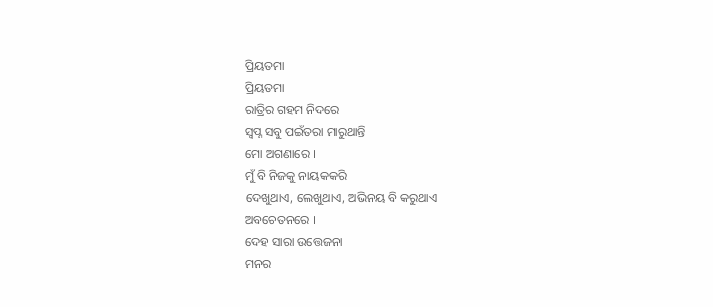ପ୍ରିୟତମା
ପ୍ରିୟତମା
ରାତ୍ରିର ଗହମ ନିଦରେ
ସ୍ବପ୍ନ ସବୁ ପଇଁତରା ମାରୁଥାନ୍ତି
ମୋ ଅଗଣାରେ ।
ମୁଁ ବି ନିଜକୁ ନାୟକକରି
ଦେଖୁଥାଏ, ଲେଖୁଥାଏ, ଅଭିନୟ ବି କରୁଥାଏ
ଅବଚେତନରେ ।
ଦେହ ସାରା ଉତ୍ତେଜନା
ମନର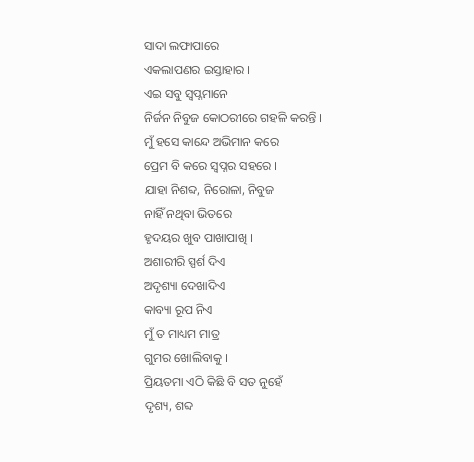ସାଦା ଲଫାପାରେ
ଏକଲାପଣର ଇସ୍ତାହାର ।
ଏଇ ସବୁ ସ୍ୱପ୍ନମାନେ
ନିର୍ଜନ ନିବୁଜ କୋଠରୀରେ ଗହଳି କରନ୍ତି ।
ମୁଁ ହସେ କାନ୍ଦେ ଅଭିମାନ କରେ
ପ୍ରେମ ବି କରେ ସ୍ୱପ୍ନର ସହରେ ।
ଯାହା ନିଶବ୍ଦ, ନିରୋଳା, ନିବୁଜ
ନାହିଁ ନଥିବା ଭିତରେ
ହୃଦୟର ଖୁବ ପାଖାପାଖି ।
ଅଶାରୀରି ସ୍ପର୍ଶ ଦିଏ
ଅଦୃଶ୍ୟା ଦେଖାଦିଏ
କାବ୍ୟା ରୂପ ନିଏ
ମୁଁ ତ ମାଧ୍ୟମ ମାତ୍ର
ଗୁମର ଖୋଲିବାକୁ ।
ପ୍ରିୟତମା ଏଠି କିଛି ବି ସତ ନୁହେଁ
ଦୃଶ୍ୟ, ଶବ୍ଦ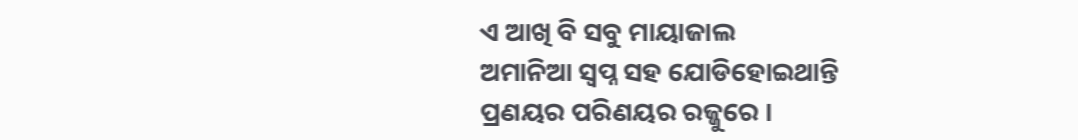ଏ ଆଖି ବି ସବୁ ମାୟାଜାଲ
ଅମାନିଆ ସ୍ବପ୍ନ ସହ ଯୋଡିହୋଇଥାନ୍ତି
ପ୍ରଣୟର ପରିଣୟର ରଜ୍ଜୁରେ ।